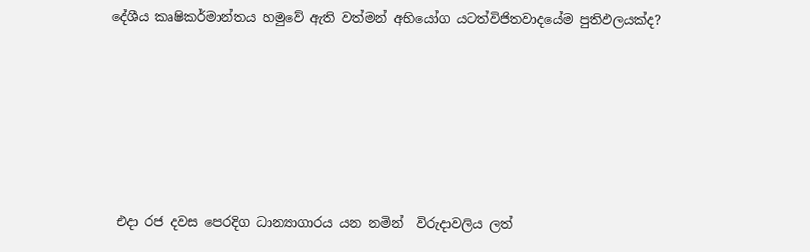දේශීය කෘෂිකර්මාන්තය හමුවේ ඇති වත්මන් අභියෝග යටත්විජිතවාදයේම පුතිඵලයක්ද?






 එදා රජ දවස පෙරදිග ධාන්‍යාගාරය යන නමින්  විරුදාවලිය ලත්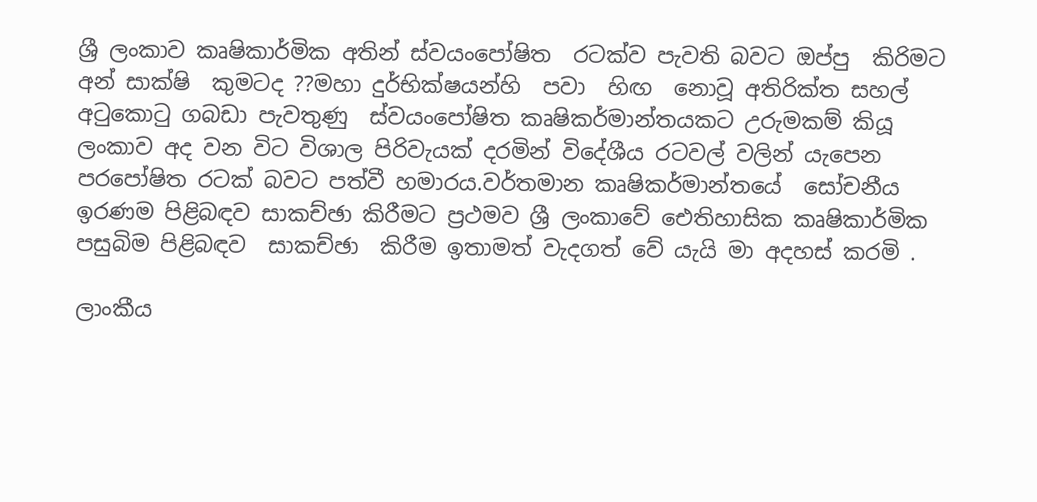ශ්‍රී ලංකාව කෘෂිකාර්මික අතින් ස්වයංපෝෂිත  රටක්ව පැවති බවට ඔප්පු  කිරිමට අන් සාක්ෂි  කුමටද ??මහා දුර්භික්ෂයන්හි  පවා  හිඟ  නොවූ අතිරික්ත සහල් අටුකොටු ගබඩා පැවතුණු  ස්වයංපෝෂිත කෘෂිකර්මාන්තයකට උරුමකම් කියූ ලංකාව අද වන විට විශාල පිරිවැයක් දරමින් විදේශීය රටවල් වලින් යැපෙන පරපෝෂිත රටක් බවට පත්වී හමාරය.වර්තමාන කෘෂිකර්මාන්තයේ  සෝචනීය ඉරණම පිළිබඳව සාකච්ඡා කිරීමට ප්‍රථමව ශ්‍රී ලංකාවේ ඓතිහාසික කෘෂිකාර්මික පසුබිම පිළිබඳව  සාකච්ඡා  කිරීම ඉතාමත් වැදගත් වේ යැයි මා අදහස් කරමි .

ලාංකීය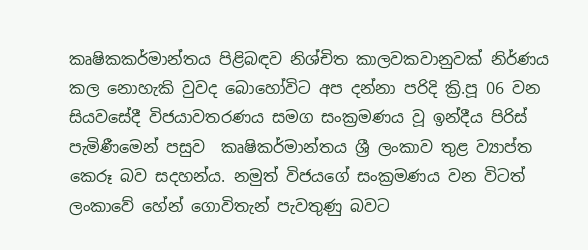කෘෂිකකර්මාන්තය පිළිබඳව නිශ්චිත කාලවකවානුවක් නිර්ණය කල නොහැකි වුවද බොහෝවිට අප දන්නා පරිදි ක්‍රි.පූ 06 වන සියවසේදී විජයාවතරණය සමග සංක්‍රමණය වූ ඉන්දීය පිරිස් පැමිණීමෙන් පසුව  කෘෂිකර්මාන්තය ශ්‍රී‍ ලංකාව තුළ ව්‍යාප්ත කෙරූ බව සදහන්ය. නමුත් විජයගේ සංක්‍රමණය වන විටත් ලංකාවේ හේන් ගොවිතැන් පැවතුණු බවට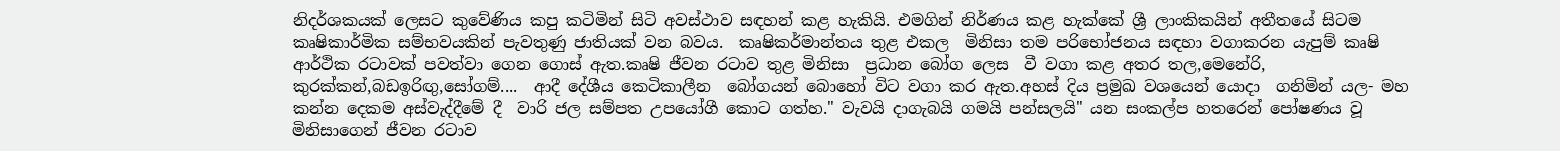නිදර්ශකයක් ලෙසට කුවේණිය කපු කටිමින් සිටි අවස්ථාව සඳහන් කළ හැකියි. එමගින් නිර්ණය කළ හැක්කේ ශ්‍රී ලාංකිකයින් අතීතයේ සිටම කෘෂිකාර්මික සම්භවයකින් පැවතුණු ජාතියක් වන බවය.  කෘෂිකර්මාන්තය තුළ එකල  මිනිසා තම පරිභෝජනය සඳහා වගාකරන යැපුම් කෘෂි  ආර්ථික රටාවක් පවත්වා ගෙන ගොස් ඇත.කෘෂි ජීවන රටාව තුළ මිනිසා ‍ ප්‍රධාන බෝග ලෙස  වී වගා කළ අතර තල,මෙනේරි, කුරක්කන්,බඩඉරිඟු,සෝගම්....  ආදී දේශීය කෙටිකාලීන  බෝගයන් බොහෝ විට වගා කර ඇත.අහස් දිය ප්‍රමුඛ වශයෙන් යොදා  ගනිමින් යල- මහ කන්න දෙකම අස්වැද්දීමේ දී  වාරි ජල සම්පත උපයෝගී කොට ගත්හ." වැවයි දාගැබයි ගමයි පන්සලයි" යන සංකල්ප හතරෙන් පෝෂණය වූ මිනිසාගෙන් ජීවන රටාව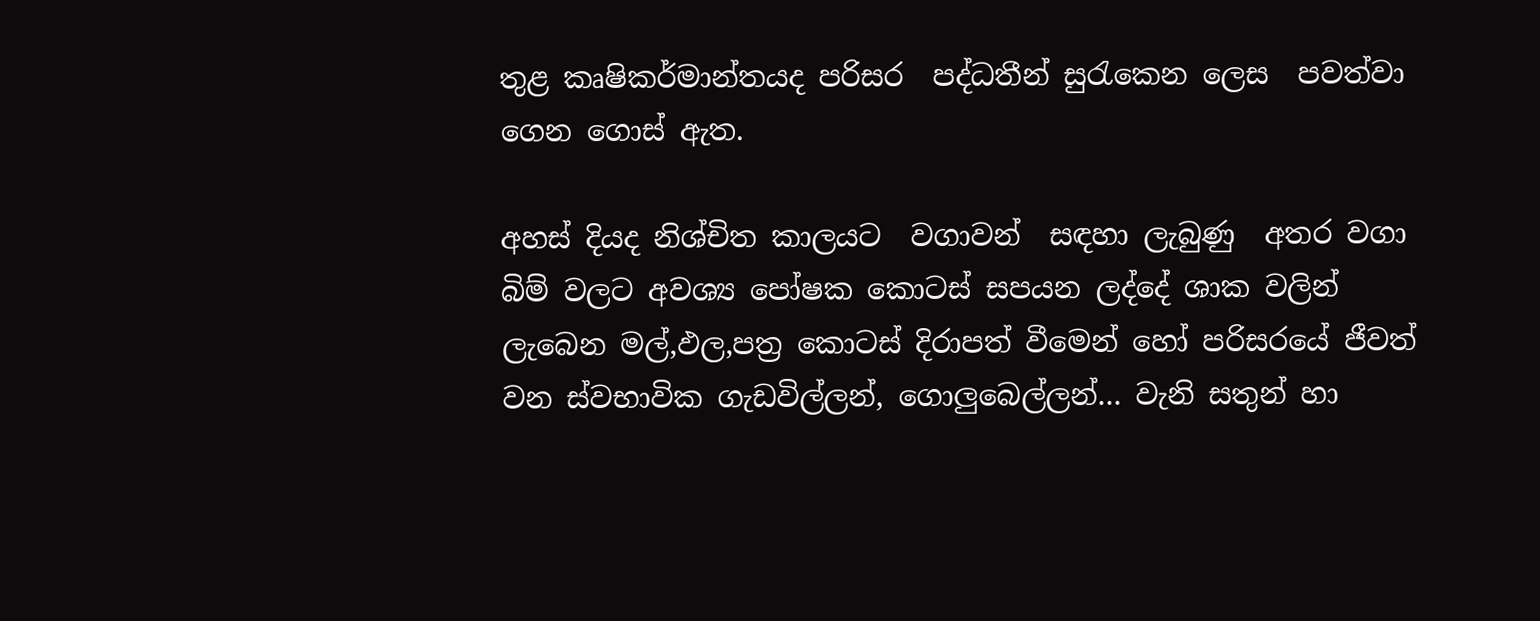තුළ කෘෂිකර්මාන්තයද පරිසර  පද්ධතීන් සුරැකෙන ලෙස  පවත්වා ගෙන ගොස් ඇත.

අහස් දියද නිශ්චිත කාලයට  වගාවන්  සඳහා ලැබුණු  අතර වගා බිම් වලට අවශ්‍ය පෝෂක කොටස් සපයන ලද්දේ ශාක වලින් ලැබෙන මල්,ඵල,පත්‍ර කොටස් දිරාපත් වීමෙන් හෝ පරිසරයේ ජීවත් වන ස්වභාවික ගැඩවිල්ලන්, ගොලුබෙල්ලන්... වැනි සතුන් හා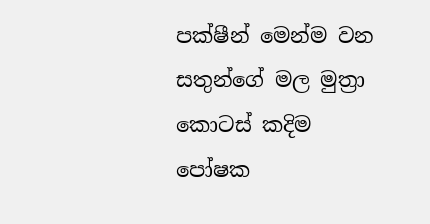පක්ෂීන් මෙන්ම වන සතුන්ගේ මල මුත්‍රා කොටස් කදිම පෝෂක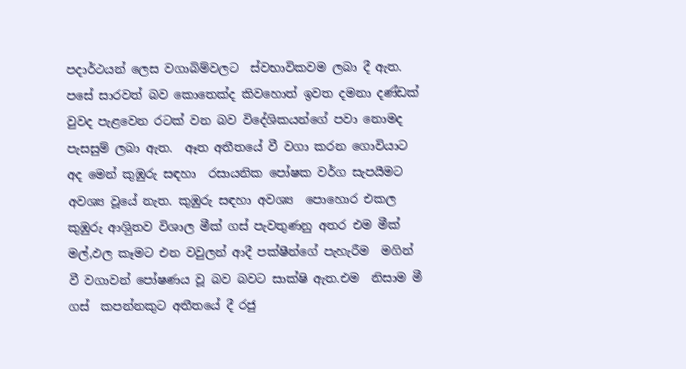පදාර්ථයන් ලෙස වගාබිම්වලට  ස්වභාවිකවම ලබා දී ඇත. පසේ සාරවත් බව කොතෙක්ද කිවහොත් ඉවත දමනා දණ්ඩක් වුවද පැළවෙන රටක් වන බව විදේශිකයන්ගේ පවා නොමද පැසසුම් ලබා ඇත.  ඈත අතීතයේ වී වගා කරන ගොවියාට අද මෙන් කුඹුරු සඳහා  රසායනික පෝෂක වර්ග සැපයීමට අවශ්‍ය වූයේ නැත. කුඹුරු සඳහා අවශ්‍ය  පොහොර එකල කුඹුරු ආශිුතව විශාල මීක් ගස් පැවතුණනු අතර එම මීක් මල්,ඵල කෑමට එන වවුලන් ආදී පක්ෂීන්ගේ පැහැරීම  මගින් වී වගාවන් පෝෂණය වූ බව බවට සාක්ෂි ඇත.එම  නිසාම මී ගස්  කපන්නකුට අතීතයේ දී රජු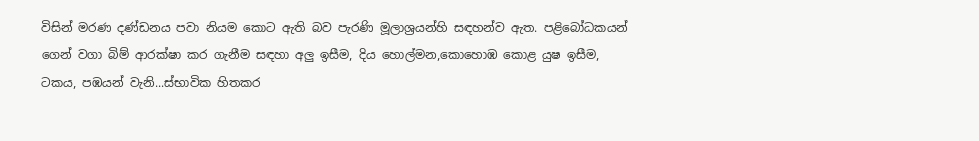විසින් මරණ දණ්ඩනය පවා නියම කොට ඇති බව පැරණි මූලාශ්‍රයන්හි සඳහන්ව ඇත. පළිබෝධකයන් ගෙන් වගා බිම් ආරක්ෂා කර ගැනීම සඳහා අලු ඉසීම, දිය හොල්මන,කොහොඹ කොළ යුෂ ඉසීම, ටකය, පඹයන් වැනි...ස්භාවික හිතකර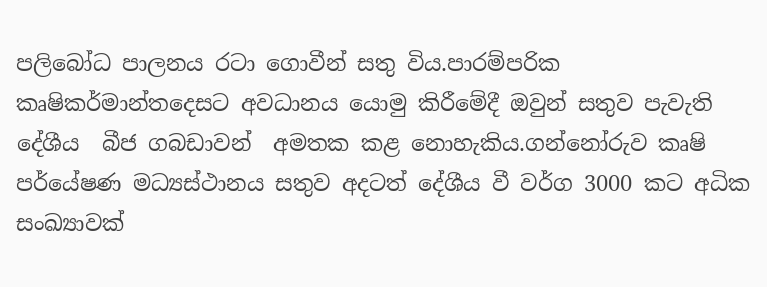පලිබෝධ පාලනය රටා ගොවීන් සතු විය.පාරම්පරික කෘෂිකර්මාන්තදෙසට අවධානය යොමු කිරීමේදී ඔවුන් සතුව පැවැති දේශීය  බීජ ගබඩාවන්  අමතක කළ නොහැකිය.ගන්නෝරුව කෘෂි පර්යේෂණ මධ්‍යස්ථානය සතුව අදටත් දේශීය වී වර්ග 3000 කට අධික සංඛ්‍යාවක්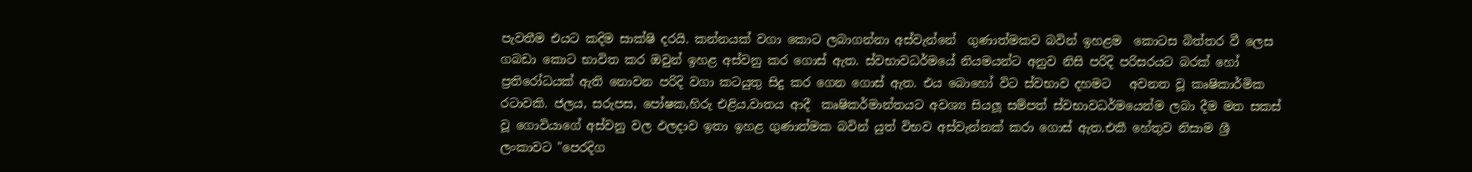පැවතීම එයට කදිම සාක්ෂි දරයි. කන්නයක් වගා කොට ලබාගන්නා අස්වැන්නේ  ගුණාත්මකව බවින් ඉහළම  කොටස බිත්තර වී ලෙස ගබඩා කොට භාවිත කර ඔවුන් ඉහළ අස්වනු කර ගොස් ඇත. ස්වභාවධර්මයේ නියමයන්ට අනුව නිසි පරිදි පරිසරයට බරක් හෝ ප්‍රතිරෝධයක් ඇති නොවන පරිදි වගා කටයුතු සිදු කර ගෙන ගොස් ඇත. එය බොහෝ විට ස්වභාව දහමට   අවනත වූ කෘෂිකාර්මික රටාවකි. ජලය, සරුපස, පෝෂක,හිරු එළිය,වාතය ආදී  කෘෂිකර්මාන්තයට අවශ්‍ය සියලූ සම්පත් ස්වභාවධර්මයෙන්ම ලබා දීම මත සකස් වූ ගොවියාගේ අස්වනු වල ඵලදාව ඉතා ඉහළ ගුණාත්මක බවින් යුත් විභව අස්වැන්නක් කරා ගොස් ඇත.එකී හේතුව නිසාම ශ්‍රී ලංකාවට "පෙරදිග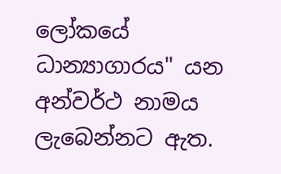ලෝකයේ ධාන්‍යාගාරය" යන අන්වර්ථ නාමය ලැබෙන්නට ඇත.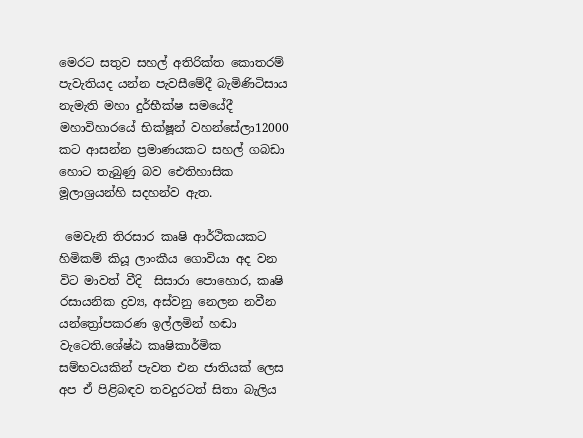මෙරට සතුව සහල් අතිරික්ත කොතරම් පැවැතියද යන්න පැවසීමේදී බැමිණිටිසාය නැමැති මහා දුර්භීක්ෂ සමයේදී මහාවිහාරයේ භික්ෂූන් වහන්සේලා12000 කට ආසන්න ප්‍රමාණයකට සහල් ගබඩා හොට තැබුණු බව ඓතිහාසික මූලාශ්‍රයන්හි සදහන්ව ඇත.

 මෙවැනි තිරසාර කෘෂි ආර්ථිකයකට හිමිකම් කියූ ලාංකීය ගොවියා අද වන විට මාවත් වීදි  සිසාරා පොහොර, කෘෂි රසායනික ද්‍රව්‍ය, අස්වනු නෙලන නවීන යන්ත්‍රෝපකරණ ඉල්ලමින් හඬා වැටෙති.ශේෂ්ඨ කෘෂිකාර්මික සම්භවයකින් පැවත එන ජාතියක් ලෙස අප ඒ පිළිබඳව තවදුරටත් සිතා බැලිය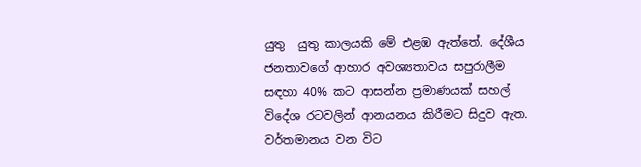යුතු  යුතු කාලයකි මේ එළඹ ඇත්තේ. දේශීය ජනතාවගේ ආහාර අවශ්‍යතාවය සපුරාලීම සඳහා 40% කට ආසන්න ප්‍රමාණයක් සහල් විදේශ රටවලින් ආනයනය කිරීමට සිදුව ඇත. වර්තමානය වන විට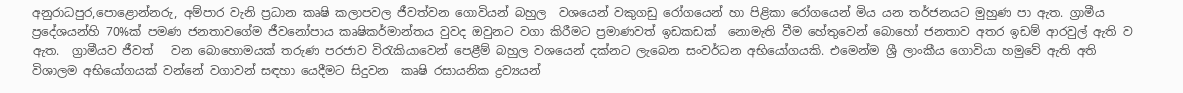අනුරාධපුර,පොළොන්නරු, අම්පාර වැනි ප්‍රධාන කෘෂි කලාපවල ජීවත්වන ගොවියන් බහුල  වශයෙන් වකුගඩු රෝගයෙන් හා පිළිකා රෝගයෙන් මිය යන තර්ජනයට මුහුණ පා ඇත. ග්‍රාමීය ප්‍රදේශයන්හි 70%ක් පමණ ජනතාවගේම ජීවනෝපාය කෘෂිකර්මාන්තය වුවද ඔවුනට වගා කිරීමට ප්‍රමාණවත් ඉඩකඩක්  නොමැති වීම හේතුවෙන් බොහෝ ජනතාව අතර ඉඩම් ආරවුල් ඇති ව ඇත.  ග්‍රාමීයව ජීවත්   වන බොහොමයක් තරුණ පරජාව විරැකියාවෙන් පෙළීම් බහුල වශයෙන් දක්නට ලැබෙන සංවර්ධන අභියෝගයකි. එමෙන්ම ශ්‍රී ලාංකීය ගොවියා හමුවේ ඇති අති විශාලම අභියෝගයක් වන්නේ වගාවන් සඳහා යෙදීමට සිදුවන  කෘෂි රසායනික ද්‍රව්‍යයන්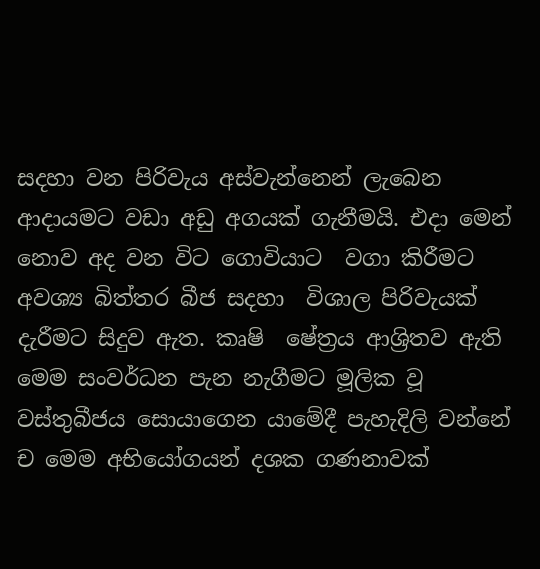සදහා වන පිරිවැය අස්වැන්නෙන් ලැබෙන ආදායමට වඩා අඩු අගයක් ගැනීමයි. එදා මෙන් නොව අද වන විට ගොවියාට  වගා කිරීමට  අවශ්‍ය බිත්තර බීජ සදහා  විශාල පිරිවැයක් දැරීමට සිදුව ඇත. කෘෂි  ෂේත්‍රය ආශ්‍රිතව ඇති මෙම සංවර්ධන පැන නැගීමට මූලික වූ වස්තුබීජය සොයාගෙන යාමේදී පැහැදිලි වන්නේ ච මෙම අභියෝගයන් දශක ගණනාවක්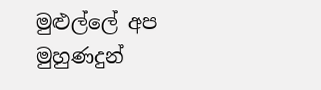මුළුල්ලේ අප මුහුණදුන්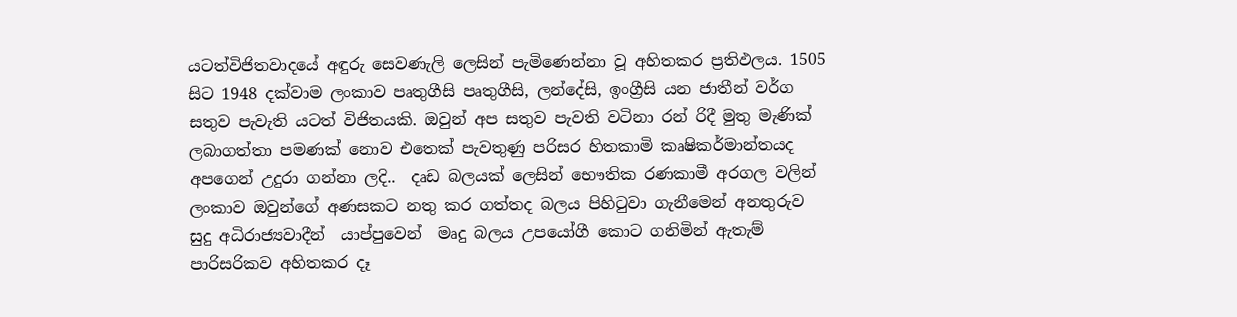යටත්විජිතවාදයේ අඳුරු සෙවණැලි ලෙසින් පැමිණෙන්නා වූ අහිතකර ප්‍රතිඵලය. 1505 සිට 1948 දක්වාම ලංකාව පෘතුගීසි පෘතුගීසි, ලන්දේසි, ඉංග්‍රීසි යන ජාතීන් වර්ග සතුව පැවැති යටත් විජිතයකි. ඔවුන් අප සතුව පැවති වටිනා රන් රිදී මුතු මැණික් ලබාගත්තා පමණක් නොව එතෙක් පැවතුණු පරිසර හිතකාමි කෘෂිකර්මාන්තයද  අපගෙන් උදුරා ගන්නා ලදි..  දෘඩ බලයක් ලෙසින් භෞතික රණකාමී අරගල වලින් ලංකාව ඔවුන්ගේ අණසකට නතු කර ගත්තද බලය පිහිටුවා ගැනීමෙන් අනතුරුව සුදු අධිරාජ්‍යවාදීන්  යාප්පුවෙන්  මෘදු බලය උපයෝගී කොට ගනිමින් ඇතැම් පාරිසරිකව අහිතකර දෑ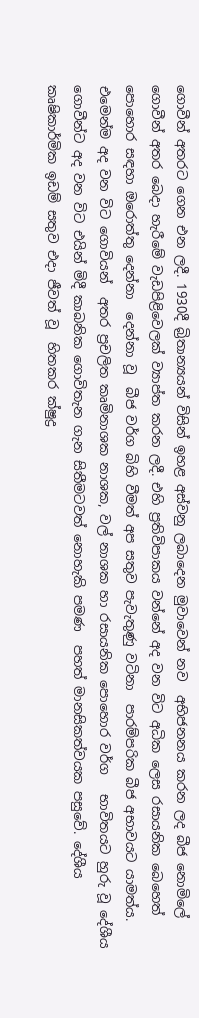ගොවීන් අතරට ගෙන එන ලදී. 1930දී ‍බ්‍රිතාන්‍යයන් විසින් ඉහළ අස්වනු ලබාදෙන මුවාවෙන් නව  අභිජනනය කරන ලද බීජ නොමිලේ ගොවීන් අතර බෙදා හැරීමේ වැඩපිළිවෙලක් ව්‍යාප්ත කරන ලදී. එහි ප්‍රතිවිපාකය වන්නේ අද වන විට අධික ලෙස රසායනික බෙහෙත් පොහොර සඳහා ඔරොත්තු දෙන්නා  දෙන්නා වූ  බීජ වර්ග බිහි වීමත් අප සතුව පැවැතුණු වටිනා  පාරම්පරික බීජ අභාවයට යාමත්ය. එමෙන්ම අද වන විට ගොවියන්  අතර ප්‍රචලිත කෘමිනාශක නාශක, වල් නාශක හා රසායනික පොහොර වර්ග   භාවිතයට හුරු වූ දේශීය ගොවීන්ට අද වන විට එයින් මිදී කාබනික ගොවිතැන ගැන සිතීමටවත් නොහැකි පමණ  පහත් මානසිකත්වයක පසුවේ. දේශීය කෘෂිකාර්මික ඉඩම් සතුව එදා ජීවත් වූ  හිතකර ක්ෂුද්‍ර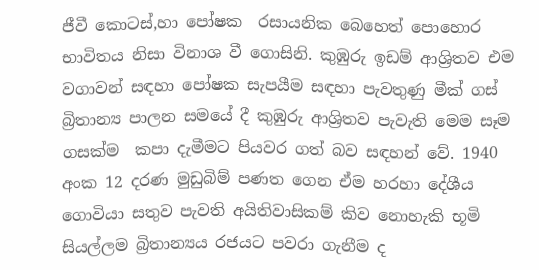ජීවී කොටස්,හා පෝෂක  රසායනික බෙහෙත් පොහොර භාවිතය නිසා විනාශ වී ගොසිනි. කුඹුරු ඉඩම් ආශ්‍රිතව එම වගාවන් සඳහා පෝෂක සැපයීම සඳහා පැවතුණු මීක් ගස් බ්‍රිතාන්‍ය පාලන සමයේ දී කුඹුරු ආශ්‍රිතව පැවැති මෙම සෑම ගසක්ම  කපා දැමීමට පියවර ගත් බව සඳහන් වේ. 1940 අංක 12 දරණ මුඩුබිම් පණත ගෙන ඒම හරහා දේශීය ගොවියා සතුව පැවති අයිතිවාසිකම් කිව නොහැකි භූමි සියල්ලම ‍බ්‍රිතාන්‍යය රජයට පවරා ගැනීම ද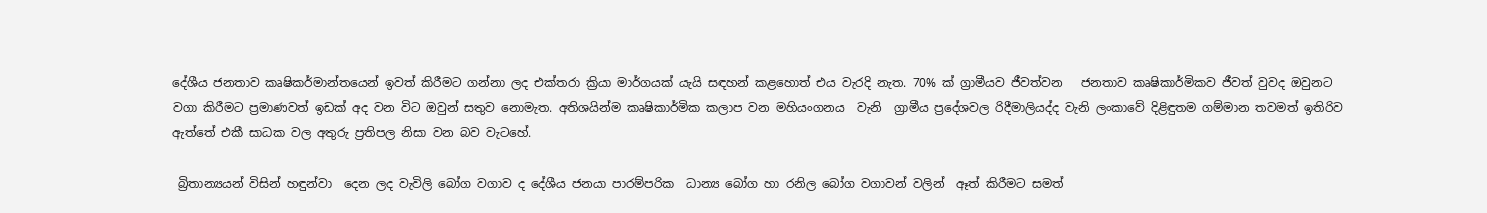දේශීය ජනතාව කෘෂිකර්මාන්තයෙන් ඉවත් කිරීමට ගන්නා ලද එක්තරා ක්‍රියා මාර්ගයක් යැයි සඳහන් කළහොත් එය වැරදි නැත. 70% ක් ග්‍රාමීයව ජීවත්වන   ජනතාව කෘෂිකාර්මිකව ජීවත් වුවද ඔවුනට වගා කිරීමට ප්‍රමාණවත් ඉඩක් අද වන විට ඔවුන් සතුව නොමැත. අතිශයින්ම කෘෂිකාර්මික කලාප වන මහියංගනය  වැනි  ග්‍රාමීය ප්‍රදේශවල රිදීමාලියද්ද වැනි ලංකාවේ දිළිඳුතම ගම්මාන තවමත් ඉතිරිව ඇත්තේ එකී සාධක වල අතුරු ප්‍රතිපල නිසා වන බව වැටහේ.

 බ්‍රිතාන්‍යයන් විසින් හඳුන්වා  දෙන ලද වැවිලි බෝග වගාව ද දේශීය ජනයා පාරම්පරික  ධාන්‍ය බෝග හා රනිල බෝග වගාවන් වලින්  ඈත් කිරීමට සමත්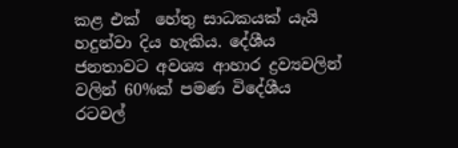කළ එක්  හේතු සාධකයක් යැයි හදුන්වා දිය හැකිය. දේශීය ජනතාවට අවශ්‍ය ආහාර ද්‍රව්‍යවලින්  වලින් 60%ක් පමණ විදේශීය රටවල්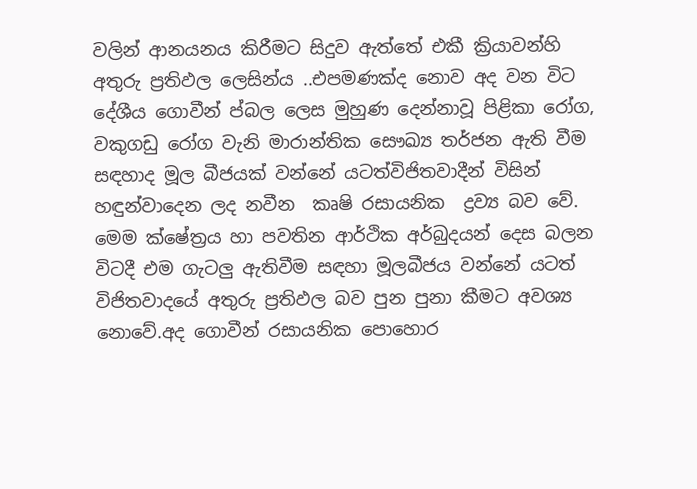වලින් ආනයනය කිරීමට සිදුව ඇත්තේ එකී ක්‍රියාවන්හි අතුරු ප්‍රතිඵල ලෙසින්ය ..එපමණක්ද නොව අද වන විට දේශීය ගොවීන් ප්බල ලෙස මුහුණ දෙන්නාවූ පිළිකා රෝග, වකුගඩු රෝග වැනි මාරාන්තික සෞඛ්‍ය තර්ජන ඇති වීම සඳහාද මූල බීජයක් වන්නේ යටත්විජිතවාදීන් විසින් හඳුන්වාදෙන ලද නවීන  කෘෂි රසායනික  ද්‍රව්‍ය බව වේ. මෙම ක්ෂේත්‍රය හා පවතින ආර්ථික අර්බුදයන් දෙස බලන විටදී එම ගැටලු ඇතිවීම සඳහා මූලබීජය වන්නේ යටත් විජිතවාදයේ අතුරු ප්‍රතිඵල බව පුන පුනා කීමට අවශ්‍ය නොවේ.අද ගොවීන් රසායනික පොහොර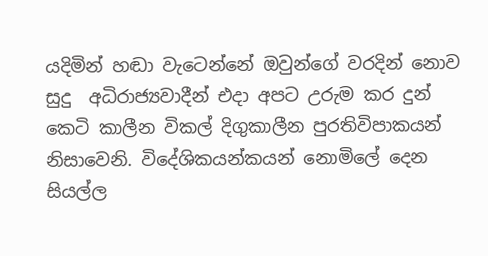යදිමින් හඬා වැටෙන්නේ ඔවුන්ගේ වරදින් නොව සුදු  අධිරාජ්‍යවාදීන් එදා අපට උරුම කර දුන් කෙටි කාලීන විකල් දිගුකාලීන ‍පුරතිවිපාකයන් නිසාවෙනි. විදේශිකයන්කයන් නොමිලේ දෙන සියල්ල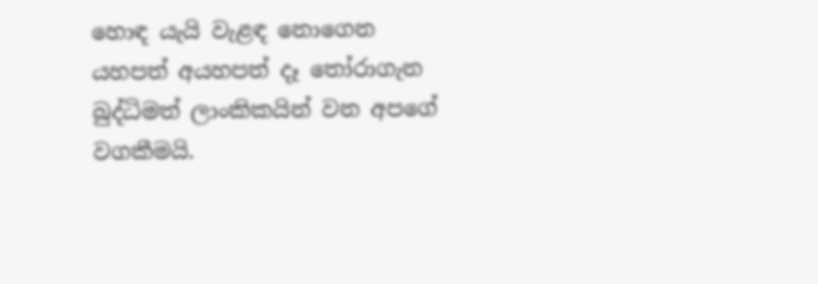හොඳ යැයි වැළඳ නොගෙන යහපත් අයහපත් දෑ තෝරාගැන බුද්ධිමත් ලාංකිකයින් වන අපගේ වගකීමයි.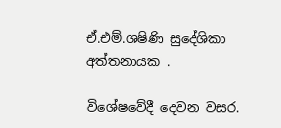ඒ.එම්.ශෂිණි සුදේශිකා අත්තනායක .

විශේෂවේදී දෙවන වසර.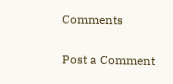Comments

Post a Comment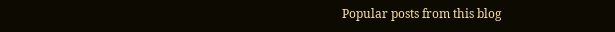Popular posts from this blog